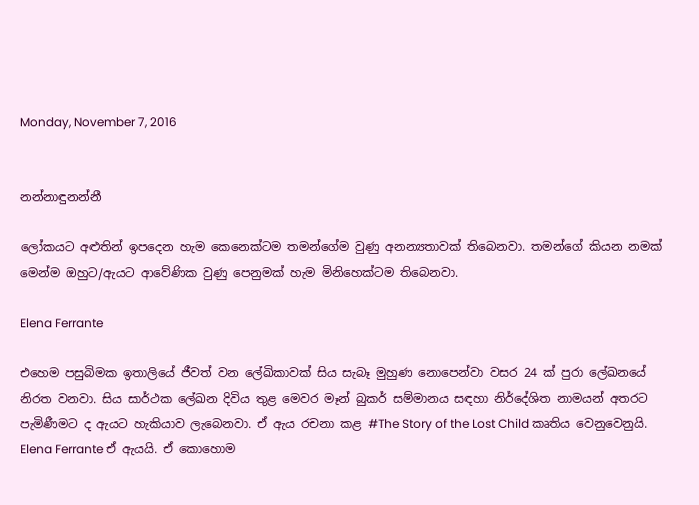Monday, November 7, 2016


නන්නාඳුනන්නී

ලෝකයට අළුතින් ඉපදෙන හැම කෙනෙක්ටම තමන්ගේම වුණු අනන්‍යතාවක් තිබෙනවා. තමන්ගේ කියන නමක් මෙන්ම ඔහුට/ඇයට ආවේණික වුණු පෙනුමක් හැම මිනිහෙක්ටම තිබෙනවා.

Elena Ferrante

එහෙම පසුබිමක ඉතාලියේ ජීවත් වන ලේඛිකාවක් සිය සැබෑ මුහුණ නොපෙන්වා වසර 24 ක් පුරා ලේඛනයේ නිරත වනවා. සිය සාර්ථක ලේඛන දිවිය තුළ මෙවර මෑන් බුකර් සම්මානය සඳහා නිර්දේශිත නාමයන් අතරට පැමිණීමට ද ඇයට හැකියාව ලැබෙනවා. ඒ ඇය රචනා කළ #The Story of the Lost Child කෘතිය වෙනුවෙනුයි. Elena Ferrante ඒ ඇයයි. ඒ කොහොම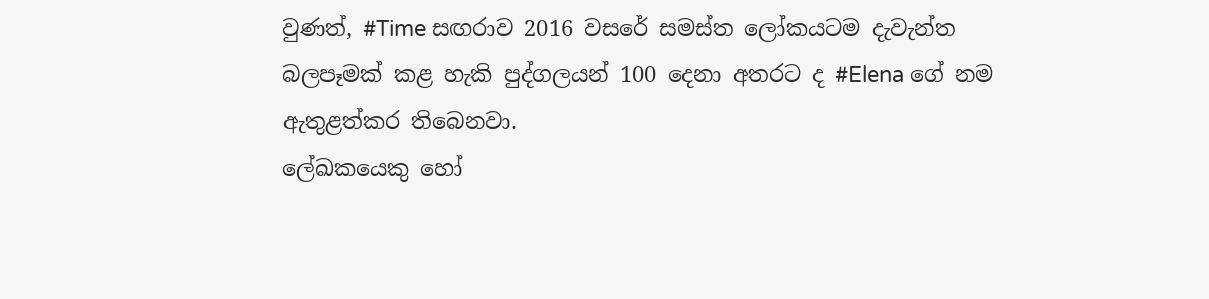වුණත්, #Time සඟරාව 2016 වසරේ සමස්ත ලෝකයටම දැවැන්ත බලපෑමක් කළ හැකි පුද්ගලයන් 100 දෙනා අතරට ද #Elena ගේ නම ඇතුළත්කර තිබෙනවා.
ලේඛකයෙකු හෝ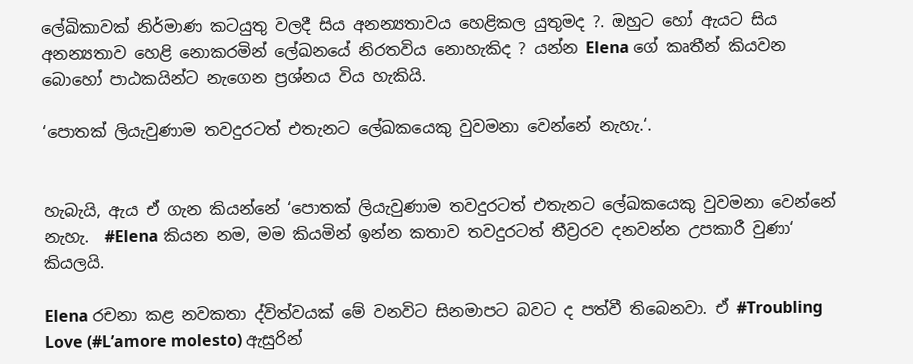ලේඛිකාවක් නිර්මාණ කටයුතු වලදී සිය අනන්‍යතාවය හෙළිකල යුතුමද ?. ඔහුට හෝ ඇයට සිය අනන්‍යතාව හෙළි නොකරමින් ලේඛනයේ නිරතවිය නොහැකිද ? යන්න Elena ගේ කෘතීන් කියවන බොහෝ පාඨකයින්ට නැගෙන ප්‍රශ්නය විය හැකියි.

‘පොතක් ලියැවුණාම තවදුරටත් එතැනට ලේඛකයෙකු වුවමනා වෙන්නේ නැහැ.‘.


හැබැයි, ඇය ඒ ගැන කියන්නේ ‘පොතක් ලියැවුණාම තවදුරටත් එතැනට ලේඛකයෙකු වුවමනා වෙන්නේ නැහැ.  #Elena කියන නම, මම කියමින් ඉන්න කතාව තවදුරටත් තීව්‍රරව දනවන්න උපකාරී වුණා‘ කියලයි.

Elena රචනා කළ නවකතා ද්විත්වයක් මේ වනවිට සිනමාපට බවට ද පත්වී තිබෙනවා. ඒ #Troubling Love (#L’amore molesto) ඇසුරින්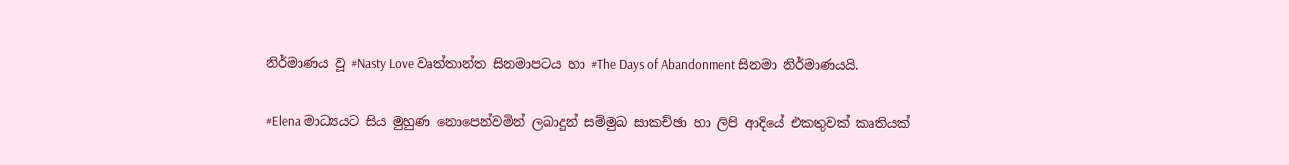නිර්මාණය වූ #Nasty Love වෘත්තාන්ත සිනමාපටය හා #The Days of Abandonment සිනමා නිර්මාණයයි.

#Elena මාධ්‍යයට සිය මුහුණ නොපෙන්වමින් ලබාදුන් සම්මුඛ සාකච්ඡා හා ලිපි ආදියේ එකතුවක් කෘතියක්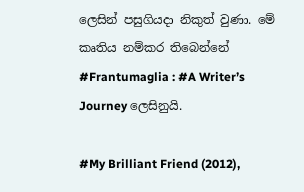ලෙසින් පසුගියදා නිකුත් වුණා. මේ කෘතිය නම්කර තිබෙන්නේ #Frantumaglia : #A Writer’s Journey ලෙසිනුයි.

#My Brilliant Friend (2012),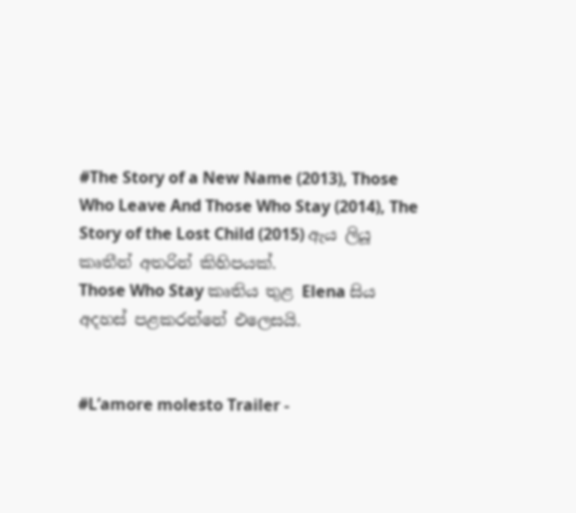#The Story of a New Name (2013), Those Who Leave And Those Who Stay (2014), The Story of the Lost Child (2015) ඇය ලියූ කෘතීන් අතරින් කිහිපයක්.
Those Who Stay කෘතිය තුළ Elena සිය අදහස් පළකරන්නේ එලෙසයි.


#L’amore molesto Trailer -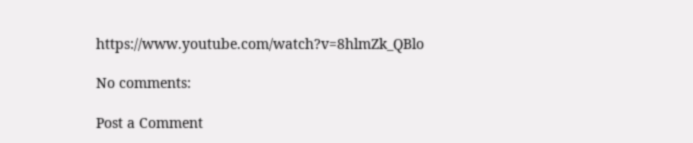https://www.youtube.com/watch?v=8hlmZk_QBlo

No comments:

Post a Comment